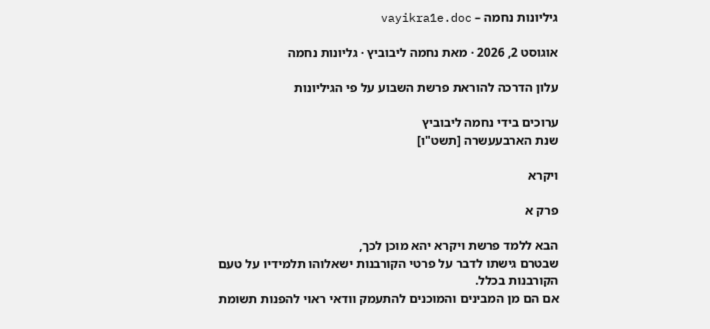גיליונות נחמה – vayikra1e.doc

אוגוסט 2, 2026 · מאת נחמה ליבוביץ · גליונות נחמה

עלון הדרכה להוראת פרשת השבוע על פי הגיליונות

ערוכים בידי נחמה ליבוביץ
שנת הארבעעשרה [תשט"ו]

ויקרא

פרק א

הבא ללמד פרשת ויקרא יהא מוכן לכך,
שבטרם גישתו לדבר על פרטי הקורבנות ישאלוהו תלמידיו על טעם הקורבנות בכלל.
אם הם מן המבינים והמוכנים להתעמק וודאי ראוי להפנות תשומת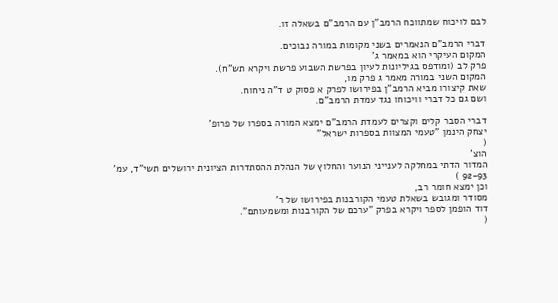לבם לויכוח שמתווכח הרמב"ן עם הרמב"ם בשאלה זו.

דברי הרמב"ם הנאמרים בשני מקומות במורה נבוכים.
המקום העיקרי הוא במאמר ג'
פרק לב (ומודפס בגיליונות לעיון בפרשת השבוע פרשת ויקרא תש"ח).
המקום השני במורה מאמר ג פרק מו,
שאת קיצורו מביא הרמב"ן בפירושו לפרק א פסוק ט ד"ה ניחוח.
ושם גם כל דברי וויכוחו נגד עמדת הרמב"ם.

דברי הסבר קלים וקצרים לעמדת הרמב"ם ימצא המורה בספרו של פרופ'
יצחק הינמן "טעמי המצוות בספרות ישראל"
(
הוצ'
המדור הדתי במחלקה לענייני הנוער והחלוץ של הנהלת ההסתדרות הציונית ירושלים תשי"ד, עמ'
92-93 )
וכן ימצא חומר רב,
מסודר ומגובש בשאלת טעמי הקורבנות בפירושו של ר'
דוד הופמן לספר ויקרא בפרק "ערכם של הקורבנות ומשמעותם".
(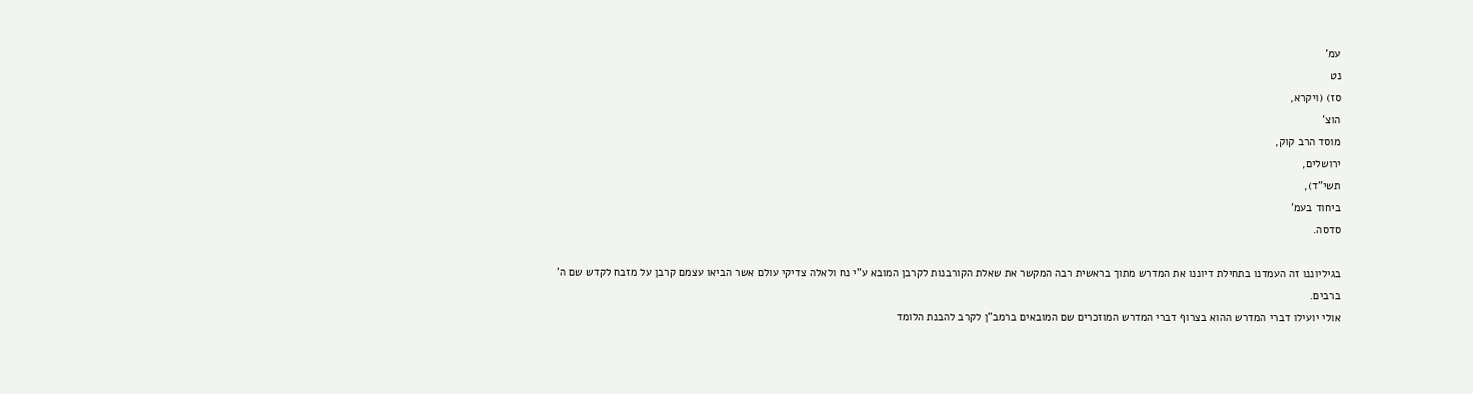עמ'
נט
סז) (ויקרא,
הוצ'
מוסד הרב קוק,
ירושלים,
תשי"ד),
ביחוד בעמ'
סדסה.

בגיליוננו זה העמדנו בתחילת דיוננו את המדרש מתוך בראשית רבה המקשר את שאלת הקורבנות לקרבן המובא ע"י נח ולאלה צדיקי עולם אשר הביאו עצמם קרבן על מזבח לקדש שם ה'
ברבים.
אולי יועילו דברי המדרש ההוא בצרוף דברי המדרש המוזכרים שם המובאים ברמב"ן לקרב להבנת הלומד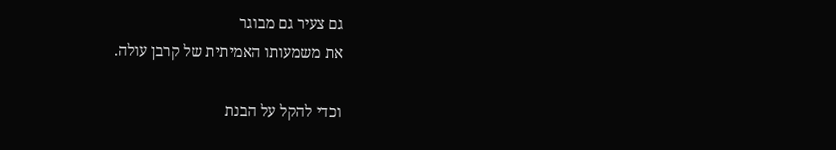גם צעיר גם מבוגר
את משמעותו האמיתית של קרבן עולה.

וכדי להקל על הבנת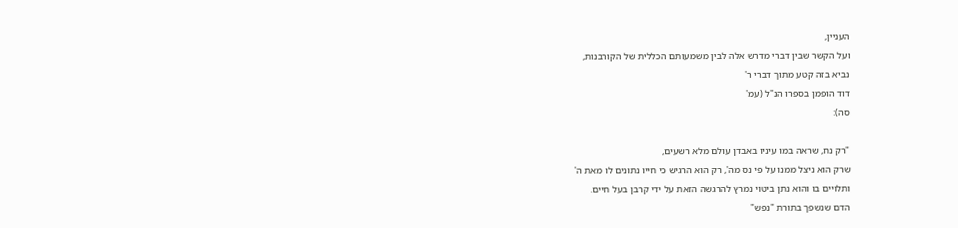העניין,
ועל הקשר שבין דברי מדרש אלה לבין משמעותם הכללית של הקורבנות,
נביא בזה קטע מתוך דברי ר'
דוד הופמן בספרו הנ"ל (עמ'
סה):

"רק נח, שראה במו עיניו באבדן עולם מלא רשעים,
שרק הוא ניצל ממנו על פי נס מה', רק הוא הרגיש כי חייו נתונים לו מאת ה'
ותלויים בו והוא נתן ביטוי נמרץ להרגשה הזאת על ידי קרבן בעל חיים.
הדם שנשפך בתורת "נפש"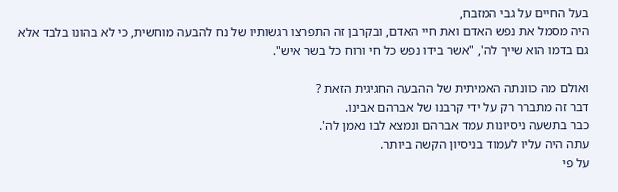בעל החיים על גבי המזבח,
היה מסמל את נפש האדם ואת חיי האדם, ובקרבן זה התפרצו רגשותיו של נח להבעה מוחשית, כי לא בהונו בלבד אלא גם בדמו הוא שייך לה', "אשר בידו נפש כל חי ורוח כל בשר איש".

ואולם מה כוונתה האמיתית של ההבעה החגיגית הזאת ?
דבר זה מתברר רק על ידי קרבנו של אברהם אבינו.
כבר בתשעה ניסיונות עמד אברהם ונמצא לבו נאמן לה'.
עתה היה עליו לעמוד בניסיון הקשה ביותר.
על פי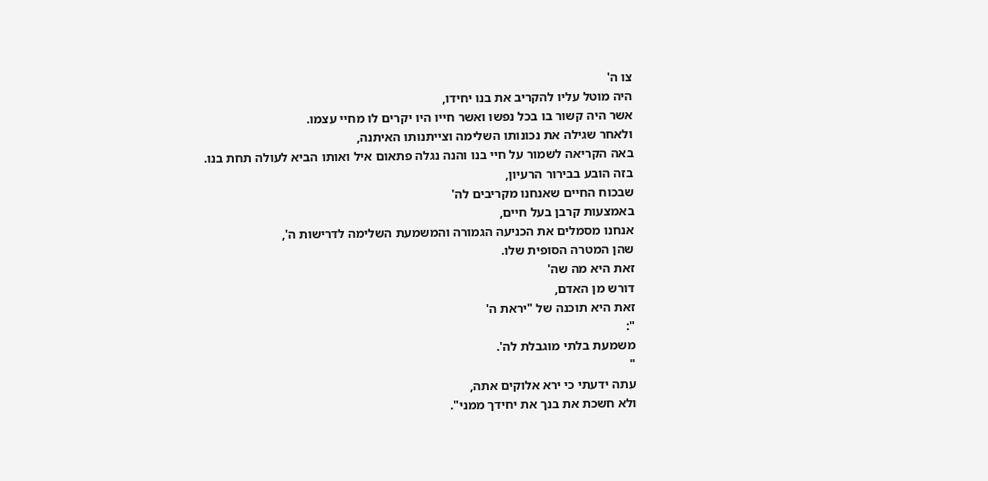צו ה'
היה מוטל עליו להקריב את בנו יחידו,
אשר היה קשור בו בכל נפשו ואשר חייו היו יקרים לו מחיי עצמו.
ולאחר שגילה את נכונותו השלימה וצייתנותו האיתנה,
באה הקריאה לשמור על חיי בנו והנה נגלה פתאום איל ואותו הביא לעולה תחת בנו.
בזה הובע בבירור הרעיון,
שבכוח החיים שאנחנו מקריבים לה'
באמצעות קרבן בעל חיים,
אנחנו מסמלים את הכניעה הגמורה והמשמעת השלימה לדרישות ה',
שהן המטרה הסופית שלו.
זאת היא מה שה'
דורש מן האדם,
זאת היא תוכנה של "יראת ה'
":
משמעת בלתי מוגבלת לה'.
"
עתה ידעתי כי ירא אלוקים אתה,
ולא חשכת את בנך את יחידך ממני".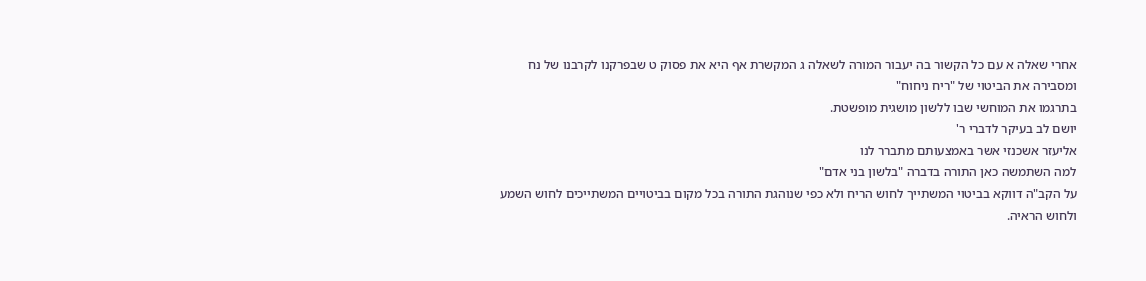אחרי שאלה א עם כל הקשור בה יעבור המורה לשאלה ג המקשרת אף היא את פסוק ט שבפרקנו לקרבנו של נח ומסבירה את הביטוי של "ריח ניחוח"
בתרגמו את המוחשי שבו ללשון מושגית מופשטת.
יושם לב בעיקר לדברי ר'
אליעזר אשכנזי אשר באמצעותם מתברר לנו
למה השתמשה כאן התורה בדברה "בלשון בני אדם"
על הקב"ה דווקא בביטוי המשתייך לחוש הריח ולא כפי שנוהגת התורה בכל מקום בביטויים המשתייכים לחוש השמע ולחוש הראיה.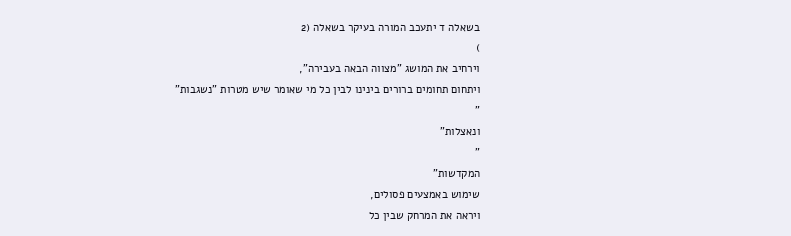בשאלה ד יתעכב המורה בעיקר בשאלה (2
)
וירחיב את המושג "מצווה הבאה בעבירה",
ויתחום תחומים ברורים בינינו לבין כל מי שאומר שיש מטרות "נשגבות"
"
ונאצלות"
"
המקדשות"
שימוש באמצעים פסולים,
ויראה את המרחק שבין כל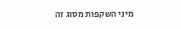מיני השקפות מסוג זה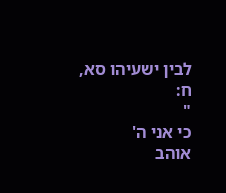לבין ישעיהו סא,
ח:
"
כי אני ה'
אוהב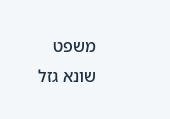משפט שונא גזל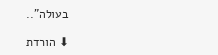בעולה"..

⬇ הורדת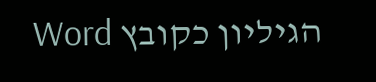הגיליון כקובץ Word